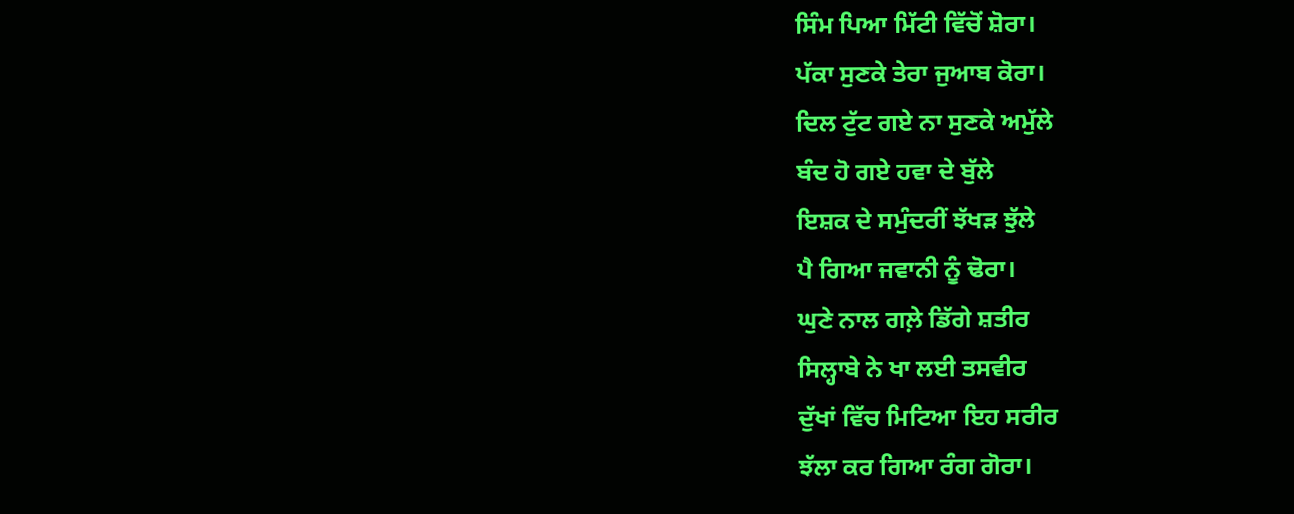ਸਿੰਮ ਪਿਆ ਮਿੱਟੀ ਵਿੱਚੋਂ ਸ਼ੋਰਾ।
ਪੱਕਾ ਸੁਣਕੇ ਤੇਰਾ ਜੁਆਬ ਕੋਰਾ।
ਦਿਲ ਟੁੱਟ ਗਏ ਨਾ ਸੁਣਕੇ ਅਮੁੱਲੇ
ਬੰਦ ਹੋ ਗਏ ਹਵਾ ਦੇ ਬੁੱਲੇ
ਇਸ਼ਕ ਦੇ ਸਮੁੰਦਰੀਂ ਝੱਖੜ ਝੁੱਲੇ
ਪੈ ਗਿਆ ਜਵਾਨੀ ਨੂੰ ਢੋਰਾ।
ਘੁਣੇ ਨਾਲ ਗਲ਼ੇ ਡਿੱਗੇ ਸ਼ਤੀਰ
ਸਿਲ੍ਹਾਬੇ ਨੇ ਖਾ ਲਈ ਤਸਵੀਰ
ਦੁੱਖਾਂ ਵਿੱਚ ਮਿਟਿਆ ਇਹ ਸਰੀਰ
ਝੱਲਾ ਕਰ ਗਿਆ ਰੰਗ ਗੋਰਾ।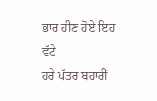ਭਾਰ ਹੀਣ ਹੋਏ ਇਹ ਵੱਟੇ
ਹਰੇ ਪੱਤਰ ਬਹਾਰੀਂ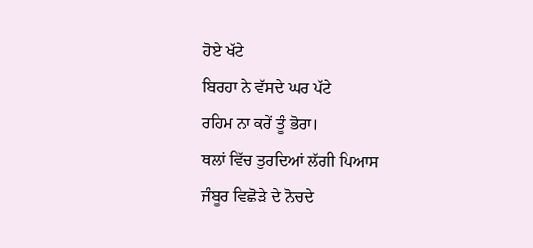ਹੋਏ ਖੱਟੇ
ਬਿਰਹਾ ਨੇ ਵੱਸਦੇ ਘਰ ਪੱਟੇ
ਰਹਿਮ ਨਾ ਕਰੇਂ ਤੂੰ ਭੋਰਾ।
ਥਲਾਂ ਵਿੱਚ ਤੁਰਦਿਆਂ ਲੱਗੀ ਪਿਆਸ
ਜੰਬੂਰ ਵਿਛੋੜੇ ਦੇ ਨੋਚਦੇ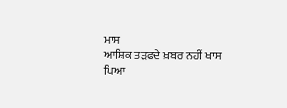ਮਾਸ
ਆਸ਼ਿਕ ਤੜਫਦੇ ਖ਼ਬਰ ਨਹੀਂ ਖਾਸ
ਪਿਆ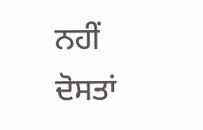ਨਹੀਂ ਦੋਸਤਾਂ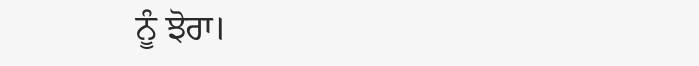ਨੂੰ ਝੋਰਾ।